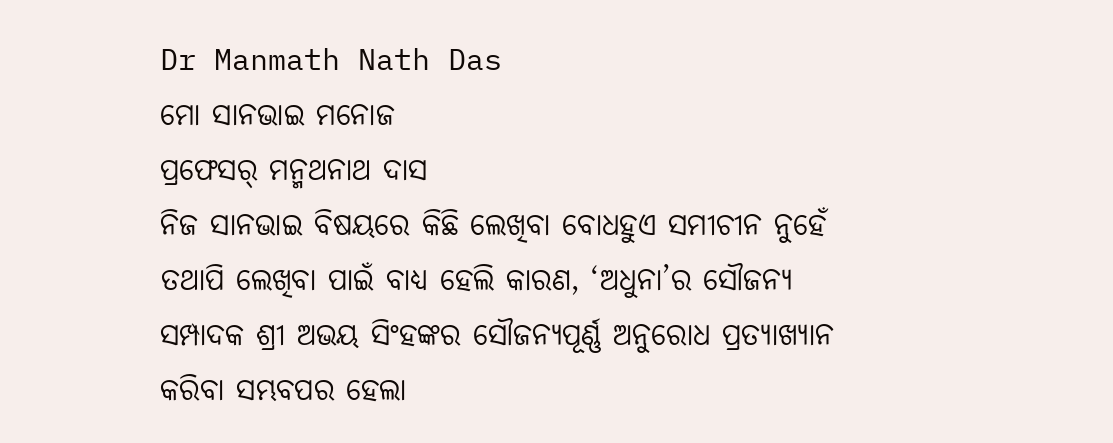Dr Manmath Nath Das
ମୋ ସାନଭାଇ ମନୋଜ
ପ୍ରଫେସର୍ ମନ୍ମଥନାଥ ଦାସ
ନିଜ ସାନଭାଇ ବିଷୟରେ କିଛି ଲେଖିବା ବୋଧହୁଏ ସମୀଚୀନ ନୁହେଁ ତଥାପି ଲେଖିବା ପାଇଁ ବାଧ୍ୟ ହେଲି କାରଣ, ‘ଅଧୁନା’ର ସୌଜନ୍ୟ ସମ୍ପାଦକ ଶ୍ରୀ ଅଭୟ ସିଂହଙ୍କର ସୌଜନ୍ୟପୂର୍ଣ୍ଣ ଅନୁରୋଧ ପ୍ରତ୍ୟାଖ୍ୟାନ କରିବା ସମ୍ଭବପର ହେଲା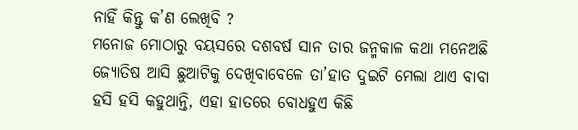ନାହିଁ କିନ୍ତୁ କ’ଣ ଲେଖିବି ?
ମନୋଜ ମୋଠାରୁ ବୟସରେ ଦଶବର୍ଷ ସାନ ତାର ଜନ୍ମକାଳ କଥା ମନେଅଛି ଜ୍ୟୋତିଷ ଆସି ଛୁଆଟିକୁ ଦେଖିବାବେଳେ ତା’ହାତ ଦୁଇଟି ମେଲା ଥାଏ ବାବା ହସି ହସି କହୁଥାନ୍ତି, ଏହା ହାତରେ ବୋଧହୁଏ କିଛି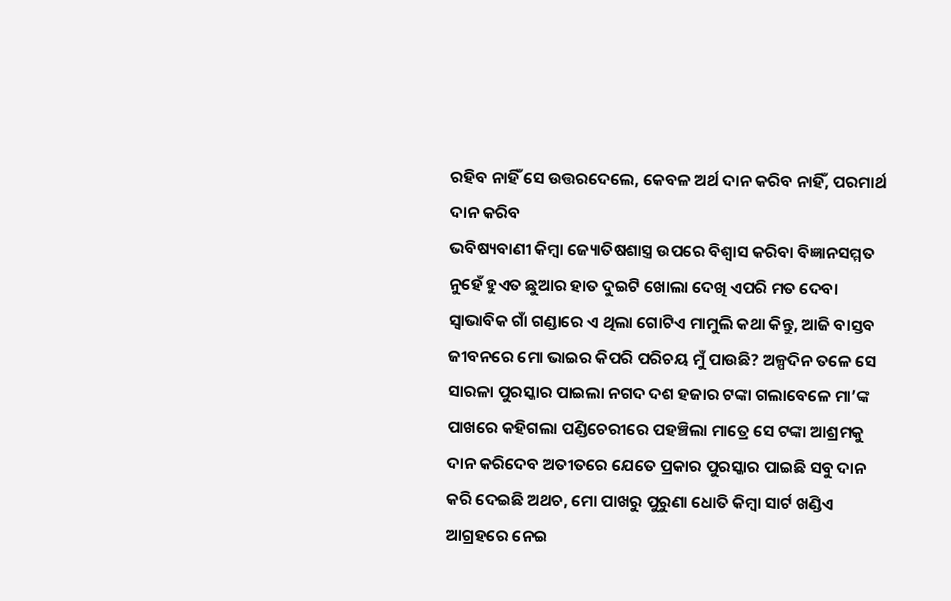ରହିବ ନାହିଁ ସେ ଉତ୍ତରଦେଲେ, କେବଳ ଅର୍ଥ ଦାନ କରିବ ନାହିଁ, ପରମାର୍ଥ ଦାନ କରିବ
ଭବିଷ୍ୟବାଣୀ କିମ୍ବା ଜ୍ୟୋତିଷଶାସ୍ତ୍ର ଉପରେ ବିଶ୍ବାସ କରିବା ବିଜ୍ଞାନସମ୍ମତ ନୁହେଁ ହୁଏତ ଛୁଆର ହାତ ଦୁଇଟି ଖୋଲା ଦେଖି ଏପରି ମତ ଦେବା ସ୍ବାଭାବିକ ଗାଁ ଗଣ୍ଡାରେ ଏ ଥିଲା ଗୋଟିଏ ମାମୁଲି କଥା କିନ୍ତୁ, ଆଜି ବାସ୍ତବ ଜୀବନରେ ମୋ ଭାଇର କିପରି ପରିଚୟ ମୁଁ ପାଉଛି? ଅଳ୍ପଦିନ ତଳେ ସେ ସାରଳା ପୁରସ୍କାର ପାଇଲା ନଗଦ ଦଶ ହଜାର ଟଙ୍କା ଗଲାବେଳେ ମା’ଙ୍କ ପାଖରେ କହିଗଲା ପଣ୍ଡିଚେରୀରେ ପହଞ୍ଚିଲା ମାତ୍ରେ ସେ ଟଙ୍କା ଆଶ୍ରମକୁ ଦାନ କରିଦେବ ଅତୀତରେ ଯେତେ ପ୍ରକାର ପୁରସ୍କାର ପାଇଛି ସବୁ ଦାନ କରି ଦେଇଛି ଅଥଚ, ମୋ ପାଖରୁ ପୁରୁଣା ଧୋତି କିମ୍ବା ସାର୍ଟ ଖଣ୍ଡିଏ ଆଗ୍ରହରେ ନେଇ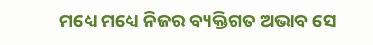ମଧ୍ୟେ ମଧ୍ୟେ ନିଜର ବ୍ୟକ୍ତିଗତ ଅଭାବ ସେ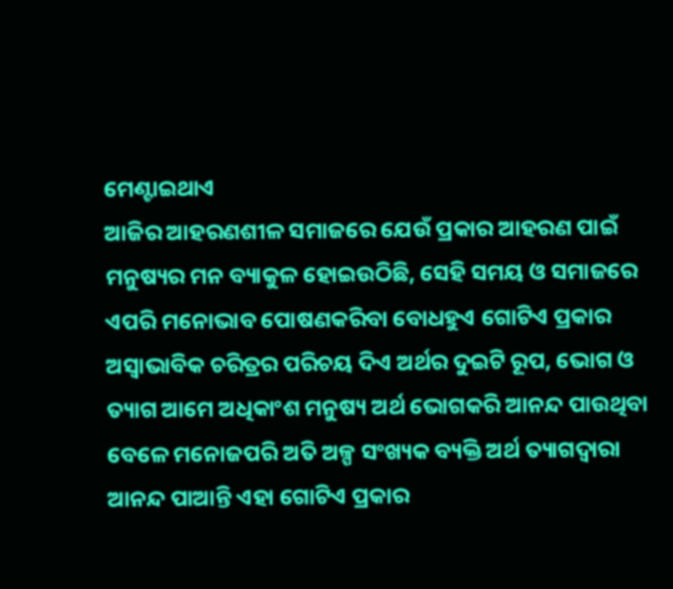ମେଣ୍ଟାଇଥାଏ
ଆଜିର ଆହରଣଶୀଳ ସମାଜରେ ଯେଉଁ ପ୍ରକାର ଆହରଣ ପାଇଁ ମନୁଷ୍ୟର ମନ ବ୍ୟାକୁଳ ହୋଇଉଠିଛି, ସେହି ସମୟ ଓ ସମାଜରେ ଏପରି ମନୋଭାବ ପୋଷଣକରିବା ବୋଧହୁଏ ଗୋଟିଏ ପ୍ରକାର ଅସ୍ବାଭାବିକ ଚରିତ୍ରର ପରିଚୟ ଦିଏ ଅର୍ଥର ଦୁଇଟି ରୂପ, ଭୋଗ ଓ ତ୍ୟାଗ ଆମେ ଅଧିକାଂଶ ମନୁଷ୍ୟ ଅର୍ଥ ଭୋଗକରି ଆନନ୍ଦ ପାଉଥିବା ବେଳେ ମନୋଜପରି ଅତି ଅଳ୍ପ ସଂଖ୍ୟକ ବ୍ୟକ୍ତି ଅର୍ଥ ତ୍ୟାଗଦ୍ବାରା ଆନନ୍ଦ ପାଆନ୍ତି ଏହା ଗୋଟିଏ ପ୍ରକାର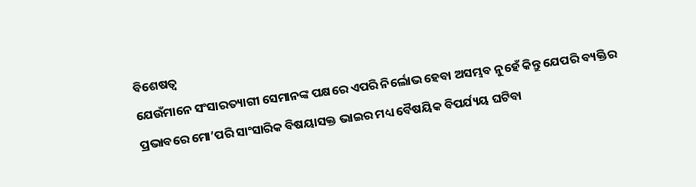ବିଶେଷତ୍ବ
ଯେଉଁମାନେ ସଂସାରତ୍ୟାଗୀ ସେମାନଙ୍କ ପକ୍ଷରେ ଏପରି ନିର୍ଲୋଭ ହେବା ଅସମ୍ଭବ ନୁହେଁ କିନ୍ତୁ ଯେପରି ବ୍ୟକ୍ତିର ପ୍ରଭାବରେ ମୋ’ପରି ସାଂସାରିକ ବିଷୟାସକ୍ତ ଭାଇର ମଧ୍ୟ ବୈଷୟିକ ବିପର୍ଯ୍ୟୟ ଘଟିବା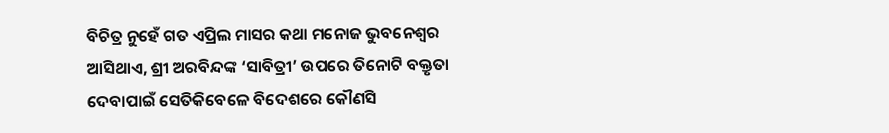ବିଚିତ୍ର ନୁହେଁ ଗତ ଏପ୍ରିଲ ମାସର କଥା ମନୋଜ ଭୁବନେଶ୍ବର ଆସିଥାଏ, ଶ୍ରୀ ଅରବିନ୍ଦଙ୍କ ‘ସାବିତ୍ରୀ’ ଉପରେ ତିନୋଟି ବକ୍ତୃତା ଦେବାପାଇଁ ସେତିକିବେଳେ ବିଦେଶରେ କୌଣସି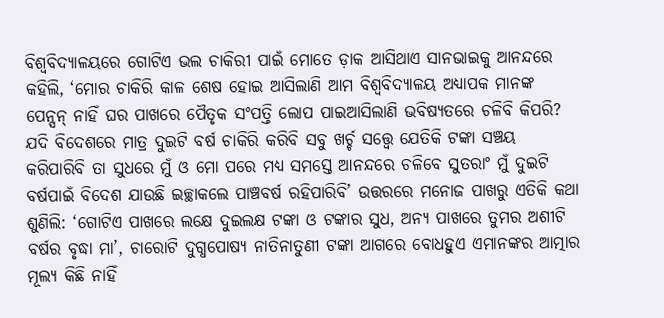ବିଶ୍ବବିଦ୍ୟାଳୟରେ ଗୋଟିଏ ଭଲ ଚାକିରୀ ପାଇଁ ମୋତେ ଡ଼ାକ ଆସିଥାଏ ସାନଭାଇକୁ ଆନନ୍ଦରେ କହିଲି, ‘ମୋର ଚାକିରି କାଳ ଶେଷ ହୋଇ ଆସିଲାଣି ଆମ ବିଶ୍ବବିଦ୍ୟାଳୟ ଅଧ୍ୟାପକ ମାନଙ୍କ ପେନ୍ସନ୍ ନାହିଁ ଘର ପାଖରେ ପୈତୃକ ସଂପତ୍ତି ଲୋପ ପାଇଆସିଲାଣି ଭବିଷ୍ୟତରେ ଚଳିବି କିପରି? ଯଦି ବିଦେଶରେ ମାତ୍ର ଦୁଇଟି ବର୍ଷ ଚାକିରି କରିବି ସବୁ ଖର୍ଚ୍ଚ ସତ୍ତ୍ବେ ଯେତିକି ଟଙ୍କା ସଞ୍ଚୟ କରିପାରିବି ତା ସୁଧରେ ମୁଁ ଓ ମୋ ପରେ ମଧ୍ୟ ସମସ୍ତେ ଆନନ୍ଦରେ ଚଳିବେ ସୁତରାଂ ମୁଁ ଦୁଇଟି ବର୍ଷପାଇଁ ବିଦେଶ ଯାଉଛି ଇଚ୍ଛାକଲେ ପାଞ୍ଚବର୍ଷ ରହିପାରିବି’ ଉତ୍ତରରେ ମନୋଜ ପାଖରୁ ଏତିକି କଥା ଶୁଣିଲି: ‘ଗୋଟିଏ ପାଖରେ ଲକ୍ଷେ ଦୁଇଲକ୍ଷ ଟଙ୍କା ଓ ଟଙ୍କାର ସୁଧ, ଅନ୍ୟ ପାଖରେ ତୁମର ଅଶୀଟି ବର୍ଷର ବୃଦ୍ଧା ମା’, ଚାରୋଟି ଦୁଗ୍ଧପୋଷ୍ୟ ନାତିନାତୁଣୀ ଟଙ୍କା ଆଗରେ ବୋଧହୁଏ ଏମାନଙ୍କର ଆତ୍ମାର ମୂଲ୍ୟ କିଛି ନାହିଁ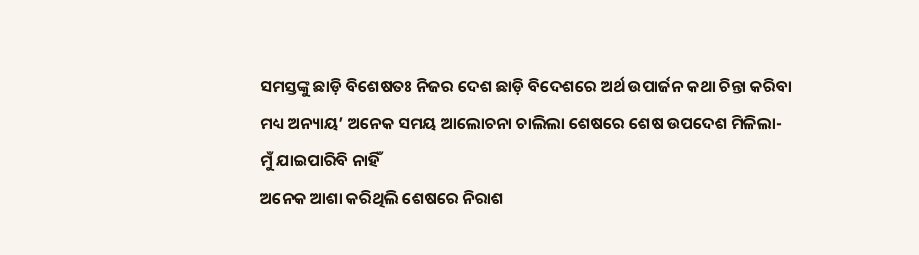ସମସ୍ତଙ୍କୁ ଛାଡ଼ି ବିଶେଷତଃ ନିଜର ଦେଶ ଛାଡ଼ି ବିଦେଶରେ ଅର୍ଥ ଉପାର୍ଜନ କଥା ଚିନ୍ତା କରିବା ମଧ୍ୟ ଅନ୍ୟାୟ’ ଅନେକ ସମୟ ଆଲୋଚନା ଚାଲିଲା ଶେଷରେ ଶେଷ ଉପଦେଶ ମିଳିଲା- ମୁଁ ଯାଇପାରିବି ନାହିଁ
ଅନେକ ଆଶା କରିଥିଲି ଶେଷରେ ନିରାଶ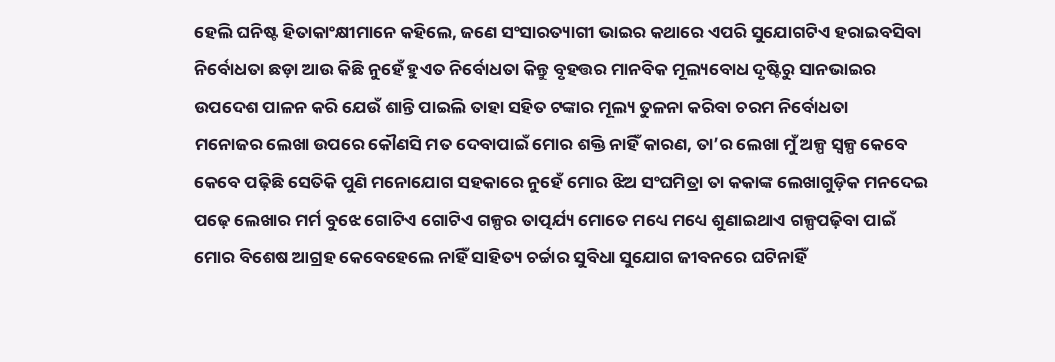ହେଲି ଘନିଷ୍ଟ ହିତାକାଂକ୍ଷୀମାନେ କହିଲେ, ଜଣେ ସଂସାରତ୍ୟାଗୀ ଭାଇର କଥାରେ ଏପରି ସୁଯୋଗଟିଏ ହରାଇବସିବା ନିର୍ବୋଧତା ଛଡ଼ା ଆଉ କିଛି ନୁହେଁ ହୁଏତ ନିର୍ବୋଧତା କିନ୍ତୁ ବୃହତ୍ତର ମାନବିକ ମୂଲ୍ୟବୋଧ ଦୃଷ୍ଟିରୁ ସାନଭାଇର ଉପଦେଶ ପାଳନ କରି ଯେଉଁ ଶାନ୍ତି ପାଇଲି ତାହା ସହିତ ଟଙ୍କାର ମୂଲ୍ୟ ତୁଳନା କରିବା ଚରମ ନିର୍ବୋଧତା
ମନୋଜର ଲେଖା ଉପରେ କୌଣସି ମତ ଦେବାପାଇଁ ମୋର ଶକ୍ତି ନାହିଁ କାରଣ, ତା’ର ଲେଖା ମୁଁ ଅଳ୍ପ ସ୍ବଳ୍ପ କେବେ କେବେ ପଢ଼ିଛି ସେତିକି ପୁଣି ମନୋଯୋଗ ସହକାରେ ନୁହେଁ ମୋର ଝିଅ ସଂଘମିତ୍ରା ତା କକାଙ୍କ ଲେଖାଗୁଡ଼ିକ ମନଦେଇ ପଢ଼େ ଲେଖାର ମର୍ମ ବୁଝେ ଗୋଟିଏ ଗୋଟିଏ ଗଳ୍ପର ତାତ୍ପର୍ଯ୍ୟ ମୋତେ ମଧ୍ୟେ ମଧ୍ୟେ ଶୁଣାଇଥାଏ ଗଳ୍ପପଢ଼ିବା ପାଇଁ ମୋର ବିଶେଷ ଆଗ୍ରହ କେବେହେଲେ ନାହିଁ ସାହିତ୍ୟ ଚର୍ଚ୍ଚାର ସୁବିଧା ସୁଯୋଗ ଜୀବନରେ ଘଟିନାହିଁ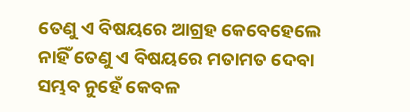ତେଣୁ ଏ ବିଷୟରେ ଆଗ୍ରହ କେବେହେଲେ ନାହିଁ ତେଣୁ ଏ ବିଷୟରେ ମତାମତ ଦେବା ସମ୍ଭବ ନୁହେଁ କେବଳ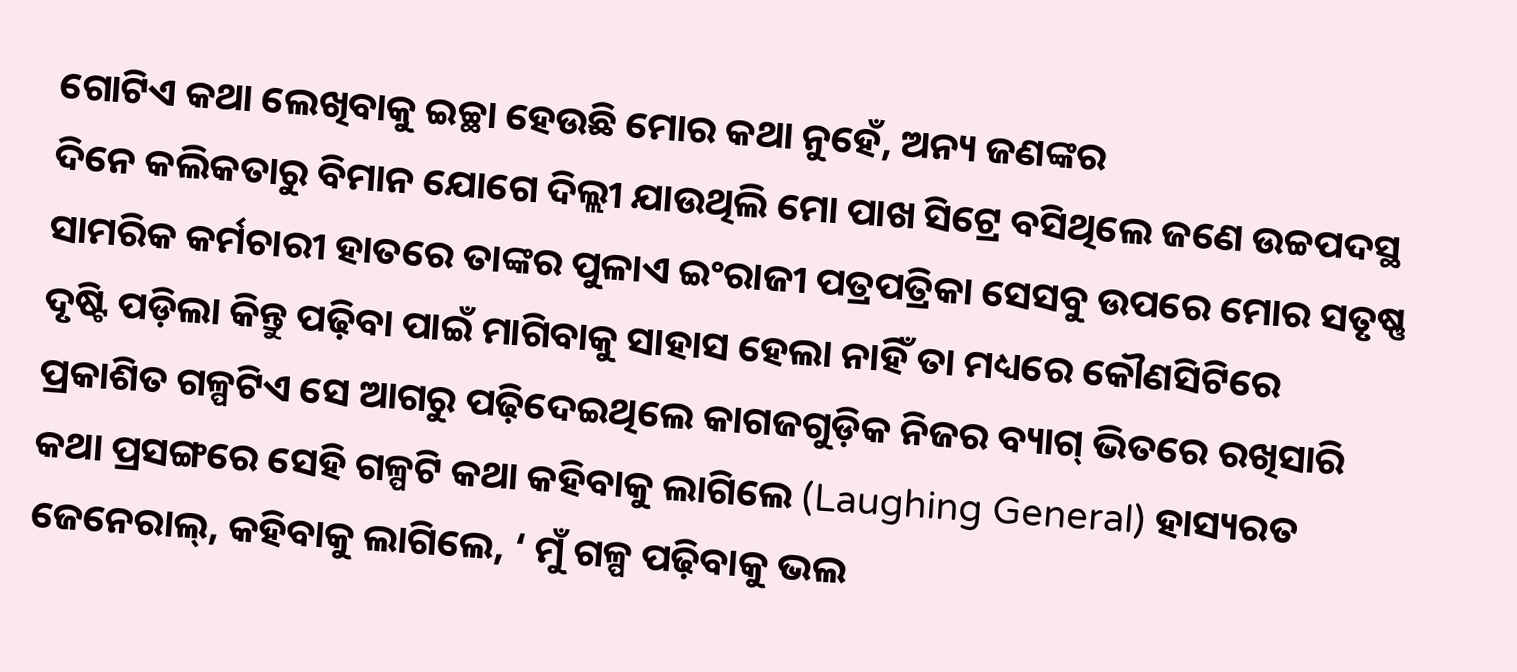ଗୋଟିଏ କଥା ଲେଖିବାକୁ ଇଚ୍ଛା ହେଉଛି ମୋର କଥା ନୁହେଁ, ଅନ୍ୟ ଜଣଙ୍କର
ଦିନେ କଲିକତାରୁ ବିମାନ ଯୋଗେ ଦିଲ୍ଲୀ ଯାଉଥିଲି ମୋ ପାଖ ସିଟ୍ରେ ବସିଥିଲେ ଜଣେ ଉଚ୍ଚପଦସ୍ଥ ସାମରିକ କର୍ମଚାରୀ ହାତରେ ତାଙ୍କର ପୁଳାଏ ଇଂରାଜୀ ପତ୍ରପତ୍ରିକା ସେସବୁ ଉପରେ ମୋର ସତୃଷ୍ଣ ଦୃଷ୍ଟି ପଡ଼ିଲା କିନ୍ତୁ ପଢ଼ିବା ପାଇଁ ମାଗିବାକୁ ସାହାସ ହେଲା ନାହିଁ ତା ମଧ୍ୟରେ କୌଣସିଟିରେ ପ୍ରକାଶିତ ଗଳ୍ପଟିଏ ସେ ଆଗରୁ ପଢ଼ିଦେଇଥିଲେ କାଗଜଗୁଡ଼ିକ ନିଜର ବ୍ୟାଗ୍ ଭିତରେ ରଖିସାରି କଥା ପ୍ରସଙ୍ଗରେ ସେହି ଗଳ୍ପଟି କଥା କହିବାକୁ ଲାଗିଲେ (Laughing General) ହାସ୍ୟରତ ଜେନେରାଲ୍, କହିବାକୁ ଲାଗିଲେ, ‘ ମୁଁ ଗଳ୍ପ ପଢ଼ିବାକୁ ଭଲ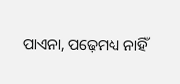ପାଏନା, ପଢ଼େମଧ୍ୟ ନାହିଁ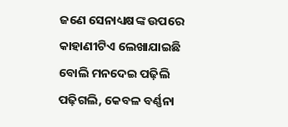ଜଣେ ସେନାଧ୍ୟକ୍ଷଙ୍କ ଉପରେ କାହାଣୀଟିଏ ଲେଖାଯାଇଛି ବୋଲି ମନଦେଇ ପଢ଼ିଲି ପଢ଼ିଗଲି, କେବଳ ବର୍ଣ୍ଣନା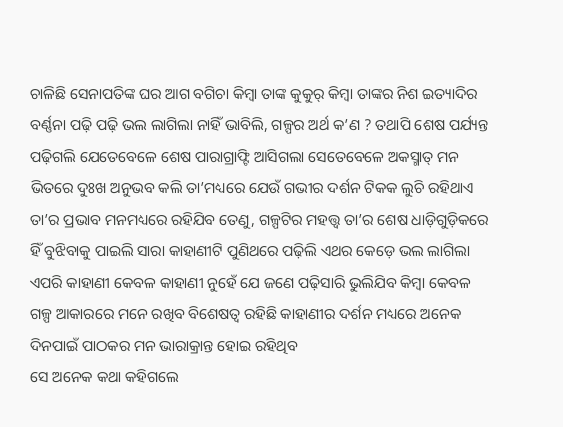ଚାଳିଛି ସେନାପତିଙ୍କ ଘର ଆଗ ବଗିଚା କିମ୍ବା ତାଙ୍କ କୁକୁର୍ କିମ୍ବା ତାଙ୍କର ନିଶ ଇତ୍ୟାଦିର ବର୍ଣ୍ଣନା ପଢ଼ି ପଢ଼ି ଭଲ ଲାଗିଲା ନାହିଁ ଭାବିଲି, ଗଳ୍ପର ଅର୍ଥ କ’ଣ ? ତଥାପି ଶେଷ ପର୍ଯ୍ୟନ୍ତ ପଢ଼ିଗଲି ଯେତେବେଳେ ଶେଷ ପାରାଗ୍ରାଫ୍ଟି ଆସିଗଲା ସେତେବେଳେ ଅକସ୍ମାତ୍ ମନ ଭିତରେ ଦୁଃଖ ଅନୁଭବ କଲି ତା’ମଧ୍ୟରେ ଯେଉଁ ଗଭୀର ଦର୍ଶନ ଟିକକ ଲୁଚି ରହିଥାଏ ତା’ର ପ୍ରଭାବ ମନମଧ୍ୟରେ ରହିଯିବ ତେଣୁ, ଗଳ୍ପଟିର ମହତ୍ତ୍ବ ତା’ର ଶେଷ ଧାଡ଼ିଗୁଡ଼ିକରେ ହିଁ ବୁଝିବାକୁ ପାଇଲି ସାରା କାହାଣୀଟି ପୁଣିଥରେ ପଢ଼ିଲି ଏଥର କେଡ଼େ ଭଲ ଲାଗିଲା ଏପରି କାହାଣୀ କେବଳ କାହାଣୀ ନୁହେଁ ଯେ ଜଣେ ପଢ଼ିସାରି ଭୁଲିଯିବ କିମ୍ବା କେବଳ ଗଳ୍ପ ଆକାରରେ ମନେ ରଖିବ ବିଶେଷତ୍ବ ରହିଛି କାହାଣୀର ଦର୍ଶନ ମଧ୍ୟରେ ଅନେକ ଦିନପାଇଁ ପାଠକର ମନ ଭାରାକ୍ରାନ୍ତ ହୋଇ ରହିଥିବ
ସେ ଅନେକ କଥା କହିଗଲେ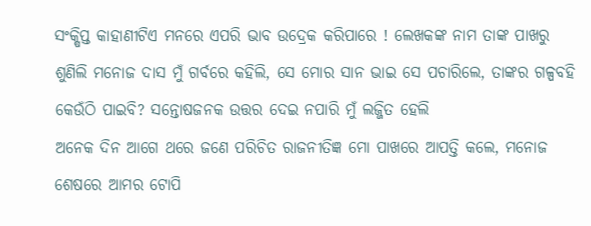ସଂକ୍ଷିପ୍ତ କାହାଣୀଟିଏ ମନରେ ଏପରି ଭାବ ଉଦ୍ରେକ କରିପାରେ ! ଲେଖକଙ୍କ ନାମ ତାଙ୍କ ପାଖରୁ ଶୁଣିଲି ମନୋଜ ଦାସ ମୁଁ ଗର୍ବରେ କହିଲି, ସେ ମୋର ସାନ ଭାଇ ସେ ପଚାରିଲେ, ତାଙ୍କର ଗଳ୍ପବହି କେଉଁଠି ପାଇବି? ସନ୍ତୋଷଜନକ ଉତ୍ତର ଦେଇ ନପାରି ମୁଁ ଲଜ୍ଜିତ ହେଲି
ଅନେକ ଦିନ ଆଗେ ଥରେ ଜଣେ ପରିଚିତ ରାଜନୀତିଜ୍ଞ ମୋ ପାଖରେ ଆପତ୍ତି କଲେ, ମନୋଜ ଶେଷରେ ଆମର ଟୋପି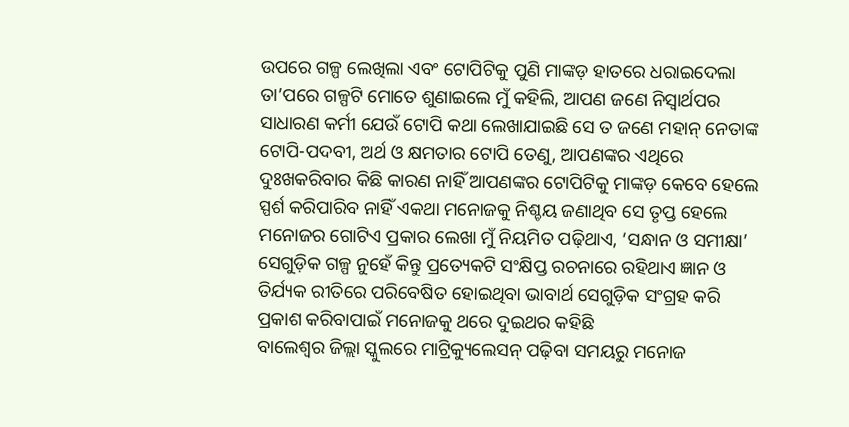ଉପରେ ଗଳ୍ପ ଲେଖିଲା ଏବଂ ଟୋପିଟିକୁ ପୁଣି ମାଙ୍କଡ଼ ହାତରେ ଧରାଇଦେଲା ତା’ପରେ ଗଳ୍ପଟି ମୋତେ ଶୁଣାଇଲେ ମୁଁ କହିଲି, ଆପଣ ଜଣେ ନିସ୍ବାର୍ଥପର ସାଧାରଣ କର୍ମୀ ଯେଉଁ ଟୋପି କଥା ଲେଖାଯାଇଛି ସେ ତ ଜଣେ ମହାନ୍ ନେତାଙ୍କ ଟୋପି-ପଦବୀ, ଅର୍ଥ ଓ କ୍ଷମତାର ଟୋପି ତେଣୁ, ଆପଣଙ୍କର ଏଥିରେ ଦୁଃଖକରିବାର କିଛି କାରଣ ନାହିଁ ଆପଣଙ୍କର ଟୋପିଟିକୁ ମାଙ୍କଡ଼ କେବେ ହେଲେ ସ୍ପର୍ଶ କରିପାରିବ ନାହିଁ ଏକଥା ମନୋଜକୁ ନିଶ୍ଚୟ ଜଣାଥିବ ସେ ତୃପ୍ତ ହେଲେ
ମନୋଜର ଗୋଟିଏ ପ୍ରକାର ଲେଖା ମୁଁ ନିୟମିତ ପଢ଼ିଥାଏ, ‘ସନ୍ଧାନ ଓ ସମୀକ୍ଷା’ ସେଗୁଡ଼ିକ ଗଳ୍ପ ନୁହେଁ କିନ୍ତୁ ପ୍ରତ୍ୟେକଟି ସଂକ୍ଷିପ୍ତ ରଚନାରେ ରହିଥାଏ ଜ୍ଞାନ ଓ ତିର୍ଯ୍ୟକ ରୀତିରେ ପରିବେଷିତ ହୋଇଥିବା ଭାବାର୍ଥ ସେଗୁଡ଼ିକ ସଂଗ୍ରହ କରି ପ୍ରକାଶ କରିବାପାଇଁ ମନୋଜକୁ ଥରେ ଦୁଇଥର କହିଛି
ବାଲେଶ୍ବର ଜିଲ୍ଲା ସ୍କୁଲରେ ମାଟ୍ରିକ୍ୟୁଲେସନ୍ ପଢ଼ିବା ସମୟରୁ ମନୋଜ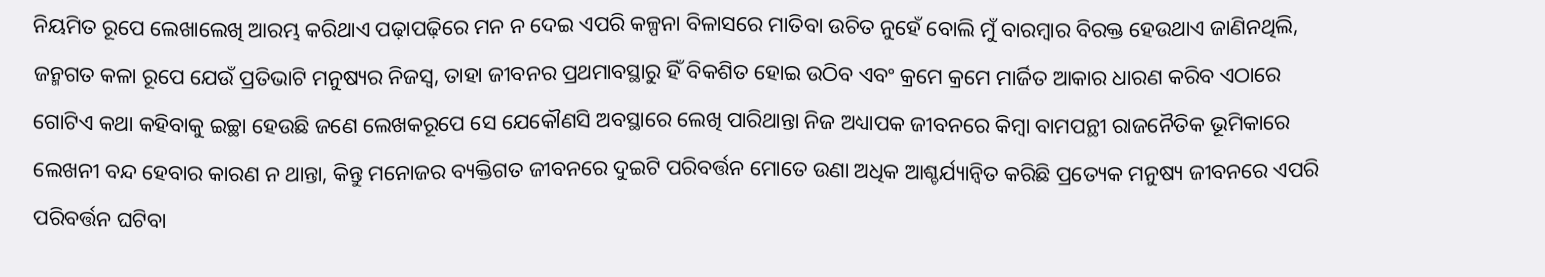ନିୟମିତ ରୂପେ ଲେଖାଲେଖି ଆରମ୍ଭ କରିଥାଏ ପଢ଼ାପଢ଼ିରେ ମନ ନ ଦେଇ ଏପରି କଳ୍ପନା ବିଳାସରେ ମାତିବା ଉଚିତ ନୁହେଁ ବୋଲି ମୁଁ ବାରମ୍ବାର ବିରକ୍ତ ହେଉଥାଏ ଜାଣିନଥିଲି, ଜନ୍ମଗତ କଳା ରୂପେ ଯେଉଁ ପ୍ରତିଭାଟି ମନୁଷ୍ୟର ନିଜସ୍ବ, ତାହା ଜୀବନର ପ୍ରଥମାବସ୍ଥାରୁ ହିଁ ବିକଶିତ ହୋଇ ଉଠିବ ଏବଂ କ୍ରମେ କ୍ରମେ ମାର୍ଜିତ ଆକାର ଧାରଣ କରିବ ଏଠାରେ ଗୋଟିଏ କଥା କହିବାକୁ ଇଚ୍ଛା ହେଉଛି ଜଣେ ଲେଖକରୂପେ ସେ ଯେକୌଣସି ଅବସ୍ଥାରେ ଲେଖି ପାରିଥାନ୍ତା ନିଜ ଅଧ୍ୟାପକ ଜୀବନରେ କିମ୍ବା ବାମପନ୍ଥୀ ରାଜନୈତିକ ଭୂମିକାରେ ଲେଖନୀ ବନ୍ଦ ହେବାର କାରଣ ନ ଥାନ୍ତା, କିନ୍ତୁ ମନୋଜର ବ୍ୟକ୍ତିଗତ ଜୀବନରେ ଦୁଇଟି ପରିବର୍ତ୍ତନ ମୋତେ ଉଣା ଅଧିକ ଆଶ୍ଚର୍ଯ୍ୟାନ୍ବିତ କରିଛି ପ୍ରତ୍ୟେକ ମନୁଷ୍ୟ ଜୀବନରେ ଏପରି ପରିବର୍ତ୍ତନ ଘଟିବା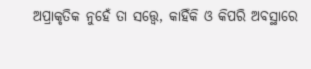ଅପ୍ରାକୃତିକ ନୁହେଁ ତା ସତ୍ତ୍ବେ, କାହିଁକି ଓ କିପରି ଅବସ୍ଥାରେ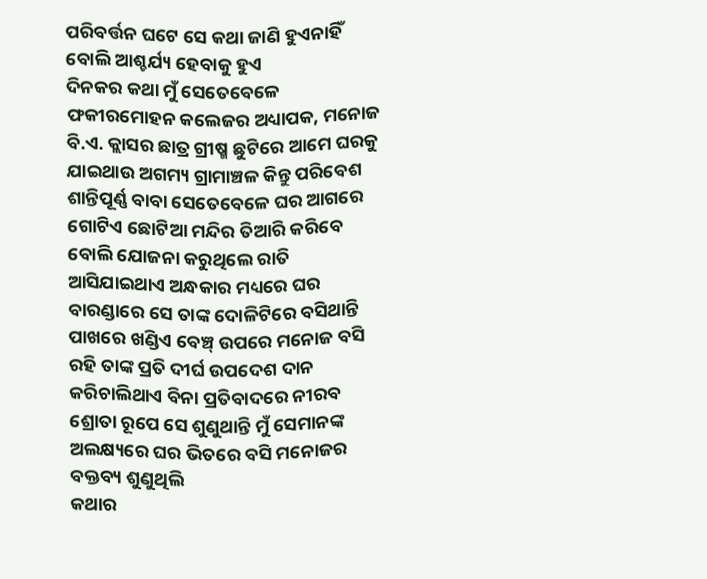ପରିବର୍ତ୍ତନ ଘଟେ ସେ କଥା ଜାଣି ହୁଏନାହିଁ ବୋଲି ଆଶ୍ଚର୍ଯ୍ୟ ହେବାକୁ ହୁଏ
ଦିନକର କଥା ମୁଁ ସେତେବେଳେ ଫକୀରମୋହନ କଲେଜର ଅଧ୍ୟାପକ, ମନୋଜ ବି.ଏ. କ୍ଲାସର ଛାତ୍ର ଗ୍ରୀଷ୍ମ ଛୁଟିରେ ଆମେ ଘରକୁ ଯାଇଥାଉ ଅଗମ୍ୟ ଗ୍ରାମାଞ୍ଚଳ କିନ୍ତୁ ପରିବେଶ ଶାନ୍ତିପୂର୍ଣ୍ଣ ବାବା ସେତେବେଳେ ଘର ଆଗରେ ଗୋଟିଏ ଛୋଟିଆ ମନ୍ଦିର ତିଆରି କରିବେ ବୋଲି ଯୋଜନା କରୁଥିଲେ ରାତି ଆସିଯାଇଥାଏ ଅନ୍ଧକାର ମଧ୍ୟରେ ଘର ବାରଣ୍ଡାରେ ସେ ତାଙ୍କ ଦୋଳିଟିରେ ବସିଥାନ୍ତି ପାଖରେ ଖଣ୍ଡିଏ ବେଞ୍ଚ୍ ଉପରେ ମନୋଜ ବସି ରହି ତାଙ୍କ ପ୍ରତି ଦୀର୍ଘ ଉପଦେଶ ଦାନ କରିଚାଲିଥାଏ ବିନା ପ୍ରତିବାଦରେ ନୀରବ ଶ୍ରୋତା ରୂପେ ସେ ଶୁଣୁଥାନ୍ତି ମୁଁ ସେମାନଙ୍କ ଅଲକ୍ଷ୍ୟରେ ଘର ଭିତରେ ବସି ମନୋଜର ବକ୍ତବ୍ୟ ଶୁଣୁଥିଲି
କଥାର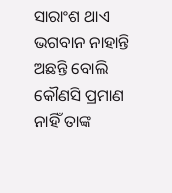ସାରାଂଶ ଥାଏ ଭଗବାନ ନାହାନ୍ତି ଅଛନ୍ତି ବୋଲି କୌଣସି ପ୍ରମାଣ ନାହିଁ ତାଙ୍କ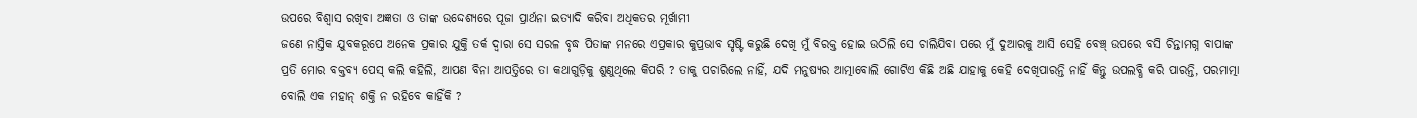ଉପରେ ବିଶ୍ବାସ ରଖିବା ଅଜ୍ଞତା ଓ ତାଙ୍କ ଉଦ୍ଦେଶ୍ୟରେ ପୂଜା ପ୍ରାର୍ଥନା ଇତ୍ୟାଦି କରିବା ଅଧିକତର ମୂର୍ଖାମୀ
ଜଣେ ନାସ୍ତିକ ଯୁବକରୂପେ ଅନେକ ପ୍ରକାର ଯୁକ୍ତି ତର୍କ ଦ୍ବାରା ସେ ସରଳ ବୃଦ୍ଧ ପିତାଙ୍କ ମନରେ ଏପ୍ରକାର କୁପ୍ରଭାବ ସୃଷ୍ଟି କରୁଛି ଦେଖି ମୁଁ ବିରକ୍ତ ହୋଇ ଉଠିଲି ସେ ଚାଲିଯିବା ପରେ ମୁଁ ଦୁଆରକୁ ଆସି ସେହି ବେଞ୍ଚ୍ ଉପରେ ବସି ଚିନ୍ତାମଗ୍ନ ବାପାଙ୍କ ପ୍ରତି ମୋର ବକ୍ତବ୍ୟ ପେସ୍ କଲି କହିଲି, ଆପଣ ବିନା ଆପତ୍ତିରେ ତା କଥାଗୁଡ଼ିକୁ ଶୁଣୁଥିଲେ କିପରି ? ତାକୁ ପଚାରିଲେ ନାହିଁ, ଯଦି ମନୁଷ୍ୟର ଆତ୍ମାବୋଲି ଗୋଟିଏ କିଛି ଅଛି ଯାହାକୁ କେହି ଦେଖିପାରନ୍ତି ନାହିଁ କିନ୍ତୁ ଉପଲବ୍ଧି କରି ପାରନ୍ତି, ପରମାତ୍ମା ବୋଲି ଏକ ମହାନ୍ ଶକ୍ତି ନ ରହିବେ କାହିଁକି ?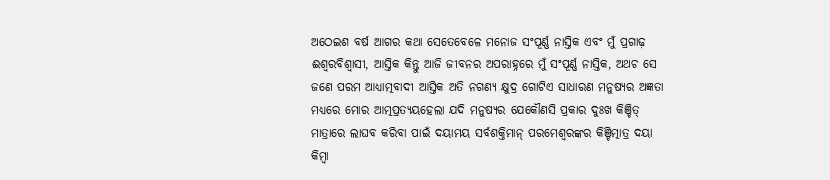ଅଠେଇଶ ବର୍ଷ ଆଗର କଥା ସେତେବେଳେ ମନୋଜ ସଂପୂର୍ଣ୍ଣ ନାସ୍ତିକ ଏବଂ ମୁଁ ପ୍ରଗାଢ଼ ଈଶ୍ବରବିଶ୍ବାସୀ, ଆସ୍ତିକ କିନ୍ତୁ ଆଜି ଜୀବନର ଅପରାହ୍ନରେ ମୁଁ ସଂପୂର୍ଣ୍ଣ ନାସ୍ତିକ, ଅଥଚ ସେ ଜଣେ ପରମ ଆଧ୍ୟାତ୍ମବାଦୀ ଆସ୍ତିକ ଅତି ନଗଣ୍ୟ କ୍ଷୁଦ୍ର ଗୋଟିଏ ସାଧାରଣ ମନୁଷ୍ୟର ଅଜ୍ଞତା ମଧ୍ୟରେ ମୋର ଆତ୍ମପ୍ରତ୍ୟୟହେଲା ଯଦି ମନୁଷ୍ୟର ଯେକୌଣସି ପ୍ରକାର ଦୁଃଖ କିଞ୍ଚିତ୍ ମାତ୍ରାରେ ଲାଘବ କରିବା ପାଇଁ ଦୟାମୟ ସର୍ବଶକ୍ତିମାନ୍ ପରମେଶ୍ବରଙ୍କର କିଞ୍ଚିତ୍ମାତ୍ର ଦୟା କିମ୍ବା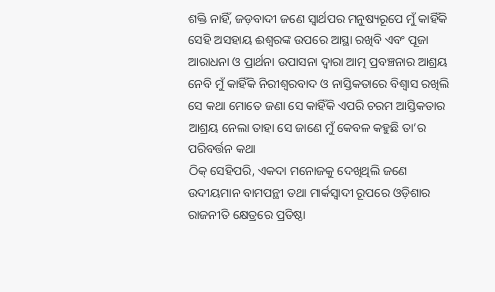ଶକ୍ତି ନାହିଁ, ଜଡ଼ବାଦୀ ଜଣେ ସ୍ବାର୍ଥପର ମନୁଷ୍ୟରୂପେ ମୁଁ କାହିଁକି ସେହି ଅସହାୟ ଈଶ୍ବରଙ୍କ ଉପରେ ଆସ୍ଥା ରଖିବି ଏବଂ ପୂଜା ଆରାଧନା ଓ ପ୍ରାର୍ଥନା ଉପାସନା ଦ୍ବାରା ଆତ୍ମ ପ୍ରବଞ୍ଚନାର ଆଶ୍ରୟ ନେବି ମୁଁ କାହିଁକି ନିରୀଶ୍ବରବାଦ ଓ ନାସ୍ତିକତାରେ ବିଶ୍ବାସ ରଖିଲି ସେ କଥା ମୋତେ ଜଣା ସେ କାହିଁକି ଏପରି ଚରମ ଆସ୍ତିକତାର ଆଶ୍ରୟ ନେଲା ତାହା ସେ ଜାଣେ ମୁଁ କେବଳ କହୁଛି ତା’ର ପରିବର୍ତ୍ତନ କଥା
ଠିକ୍ ସେହିପରି, ଏକଦା ମନୋଜକୁ ଦେଖିଥିଲି ଜଣେ ଉଦୀୟମାନ ବାମପନ୍ଥୀ ତଥା ମାର୍କସ୍ବାଦୀ ରୂପରେ ଓଡ଼ିଶାର ରାଜନୀତି କ୍ଷେତ୍ରରେ ପ୍ରତିଷ୍ଠା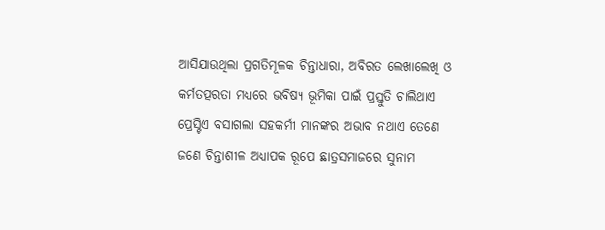ଆସିଯାଉଥିଲା ପ୍ରଗତିମୂଳକ ଚିନ୍ତାଧାରା, ଅବିରତ ଲେଖାଲେଖି ଓ କର୍ମତତ୍ପରତା ମଧ୍ୟରେ ଭବିଷ୍ୟ ଭୂମିକା ପାଇଁ ପ୍ରସ୍ତୁତି ଚାଲିଥାଏ ପ୍ରେସ୍ଟିଏ ବସାଗଲା ସହକର୍ମୀ ମାନଙ୍କର ଅଭାବ ନଥାଏ ତେଣେ ଜଣେ ଚିନ୍ତାଶୀଳ ଅଧ୍ୟାପକ ରୂପେ ଛାତ୍ରସମାଜରେ ସୁନାମ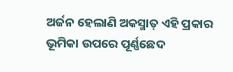ଅର୍ଜନ ହେଲାଣି ଅକସ୍ମାତ୍ ଏହି ପ୍ରକାର ଭୂମିକା ଉପରେ ପୂର୍ଣ୍ଣଛେଦ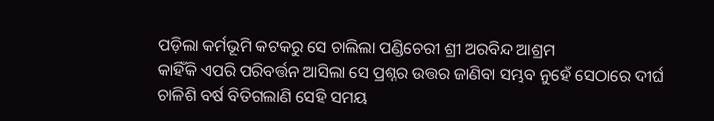ପଡ଼ିଲା କର୍ମଭୂମି କଟକରୁ ସେ ଚାଲିଲା ପଣ୍ଡିଚେରୀ ଶ୍ରୀ ଅରବିନ୍ଦ ଆଶ୍ରମ
କାହିଁକି ଏପରି ପରିବର୍ତ୍ତନ ଆସିଲା ସେ ପ୍ରଶ୍ନର ଉତ୍ତର ଜାଣିବା ସମ୍ଭବ ନୁହେଁ ସେଠାରେ ଦୀର୍ଘ ଚାଳିଶି ବର୍ଷ ବିତିଗଲାଣି ସେହି ସମୟ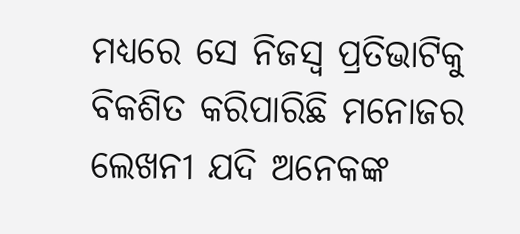ମଧ୍ୟରେ ସେ ନିଜସ୍ବ ପ୍ରତିଭାଟିକୁ ବିକଶିତ କରିପାରିଛି ମନୋଜର ଲେଖନୀ ଯଦି ଅନେକଙ୍କ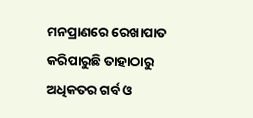ମନପ୍ରାଣରେ ରେଖାପାତ କରିପାରୁଛି ତାହାଠାରୁ ଅଧିକତର ଗର୍ବ ଓ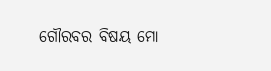ଗୌରବର ବିଷୟ ମୋ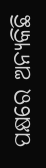ପକ୍ଷରେ ଅନ୍ୟକିଛି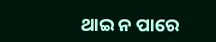ଥାଇ ନ ପାରେ